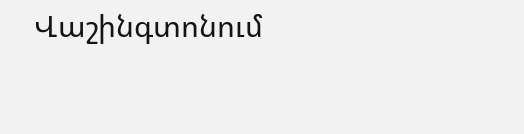Վաշինգտոնում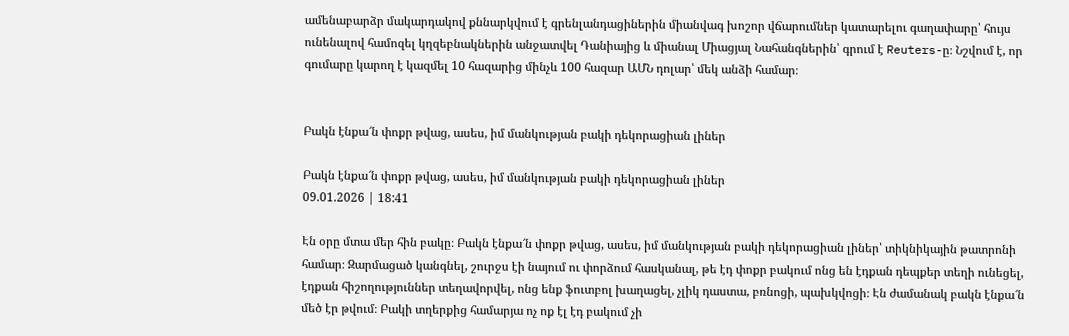ամենաբարձր մակարդակով քննարկվում է գրենլանդացիներին միանվագ խոշոր վճարումներ կատարելու գաղափարը՝ հույս ունենալով համոզել կղզեբնակներին անջատվել Դանիայից և միանալ Միացյալ Նահանգներին՝ գրում է Reuters-ը։ Նշվում է, որ գումարը կարող է կազմել 10 հազարից մինչև 100 հազար ԱՄՆ դոլար՝ մեկ անձի համար։


Բակն էնքա՜ն փոքր թվաց, ասես, իմ մանկության բակի դեկորացիան լիներ

Բակն էնքա՜ն փոքր թվաց, ասես, իմ մանկության բակի դեկորացիան լիներ
09.01.2026 | 18:41

Էն օրը մտա մեր հին բակը։ Բակն էնքա՜ն փոքր թվաց, ասես, իմ մանկության բակի դեկորացիան լիներ՝ տիկնիկային թատրոնի համար։ Զարմացած կանգնել, շուրջս էի նայում ու փորձում հասկանալ, թե էդ փոքր բակում ոնց են էդքան դեպքեր տեղի ունեցել, էդքան հիշողություններ տեղավորվել, ոնց ենք ֆուտբոլ խաղացել, չլիկ դաստա, բռնոցի, պախկվոցի։ Էն ժամանակ բակն էնքա՜ն մեծ էր թվում։ Բակի տղերքից համարյա ոչ ոք էլ էդ բակում չի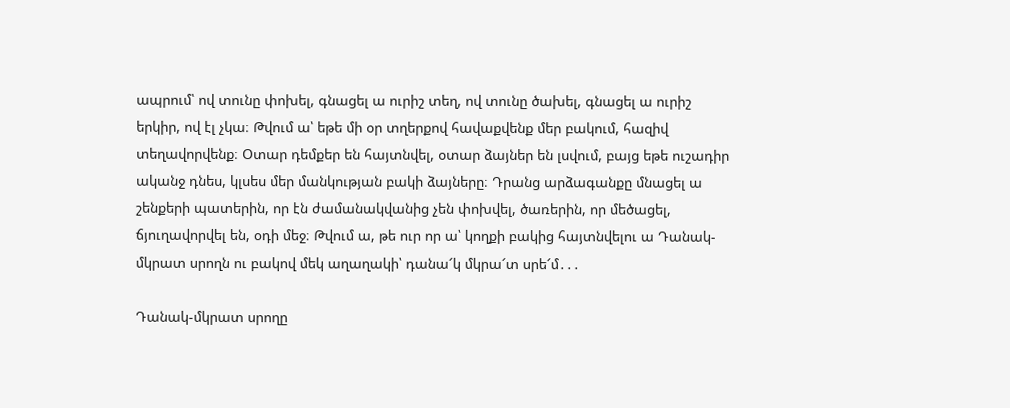ապրում՝ ով տունը փոխել, գնացել ա ուրիշ տեղ, ով տունը ծախել, գնացել ա ուրիշ երկիր, ով էլ չկա։ Թվում ա՝ եթե մի օր տղերքով հավաքվենք մեր բակում, հազիվ տեղավորվենք։ Օտար դեմքեր են հայտնվել, օտար ձայներ են լսվում, բայց եթե ուշադիր ականջ դնես, կլսես մեր մանկության բակի ձայները։ Դրանց արձագանքը մնացել ա շենքերի պատերին, որ էն ժամանակվանից չեն փոխվել, ծառերին, որ մեծացել, ճյուղավորվել են, օդի մեջ։ Թվում ա, թե ուր որ ա՝ կողքի բակից հայտնվելու ա Դանակ-մկրատ սրողն ու բակով մեկ աղաղակի՝ դանա՜կ մկրա՜տ սրե՜մ․․․

Դանակ-մկրատ սրողը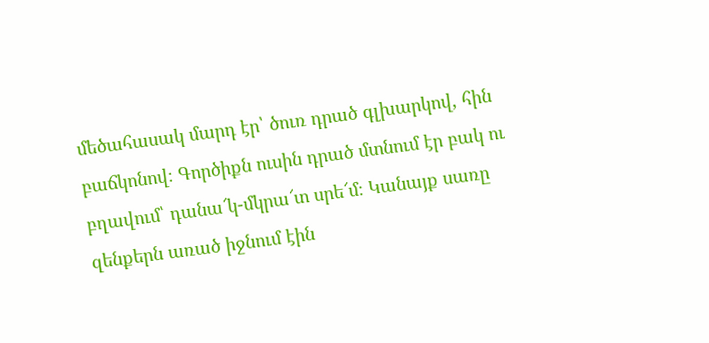մեծահասակ մարդ էր՝ ծուռ դրած գլխարկով, հին բաճկոնով։ Գործիքն ուսին դրած մտնում էր բակ ու բղավում՝ դանա՜կ-մկրա՜տ սրե՜մ։ Կանայք սառը զենքերն առած իջնում էին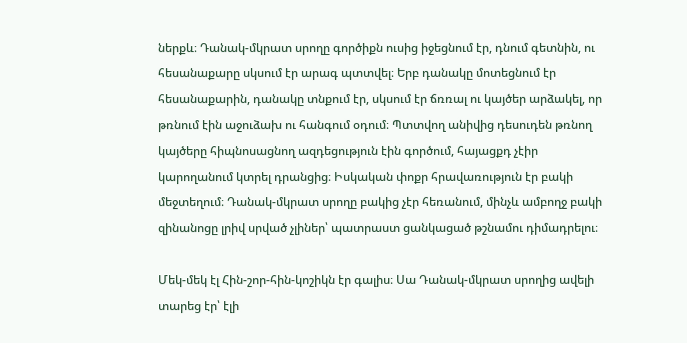ներքև։ Դանակ-մկրատ սրողը գործիքն ուսից իջեցնում էր, դնում գետնին, ու հեսանաքարը սկսում էր արագ պտտվել։ Երբ դանակը մոտեցնում էր հեսանաքարին, դանակը տնքում էր, սկսում էր ճռռալ ու կայծեր արձակել, որ թռնում էին աջուձախ ու հանգում օդում։ Պտտվող անիվից դեսուդեն թռնող կայծերը հիպնոսացնող ազդեցություն էին գործում, հայացքդ չէիր կարողանում կտրել դրանցից։ Իսկական փոքր հրավառություն էր բակի մեջտեղում։ Դանակ-մկրատ սրողը բակից չէր հեռանում, մինչև ամբողջ բակի զինանոցը լրիվ սրված չլիներ՝ պատրաստ ցանկացած թշնամու դիմադրելու։

Մեկ-մեկ էլ Հին-շոր-հին-կոշիկն էր գալիս։ Սա Դանակ-մկրատ սրողից ավելի տարեց էր՝ էլի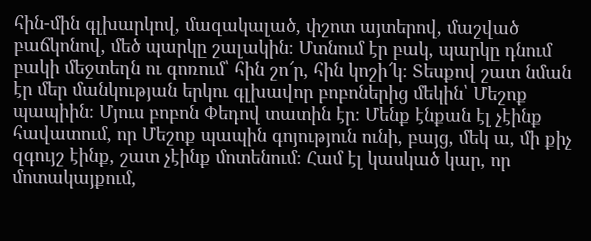հին-մին գլխարկով, մազակալած, փշոտ այտերով, մաշված բաճկոնով, մեծ պարկը շալակին։ Մտնում էր բակ, պարկը դնում բակի մեջտեղն ու գոռում՝ հին շո՜ր, հին կոշի՜կ։ Տեսքով շատ նման էր մեր մանկության երկու գլխավոր բոբոներից մեկին՝ Մեշոք պապիին։ Մյուս բոբոն Փեդով տատին էր։ Մենք էնքան էլ չէինք հավատում, որ Մեշոք պապին գոյություն ունի, բայց, մեկ ա, մի քիչ զգույշ էինք, շատ չէինք մոտենում։ Համ էլ կասկած կար, որ մոտակայքում,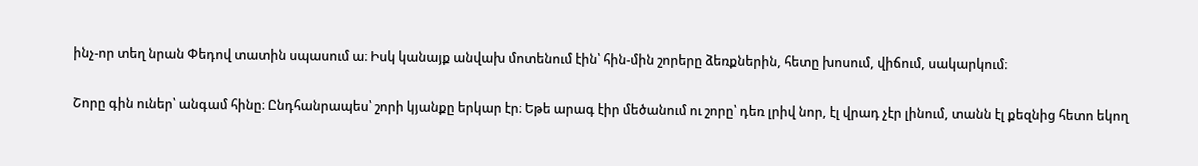ինչ-որ տեղ նրան Փեդով տատին սպասում ա։ Իսկ կանայք անվախ մոտենում էին՝ հին-մին շորերը ձեռքներին, հետը խոսում, վիճում, սակարկում։

Շորը գին ուներ՝ անգամ հինը։ Ընդհանրապես՝ շորի կյանքը երկար էր։ Եթե արագ էիր մեծանում ու շորը՝ դեռ լրիվ նոր, էլ վրադ չէր լինում, տանն էլ քեզնից հետո եկող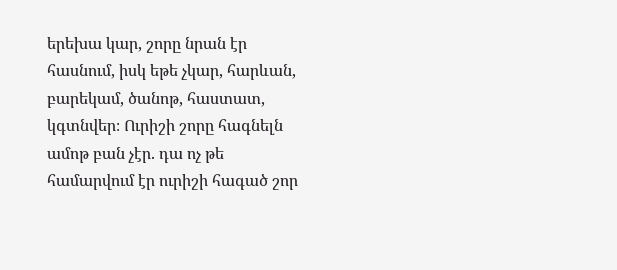երեխա կար, շորը նրան էր հասնում, իսկ եթե չկար, հարևան, բարեկամ, ծանոթ, հաստատ, կգտնվեր։ Ուրիշի շորը հագնելն ամոթ բան չէր. դա ոչ թե համարվում էր ուրիշի հագած շոր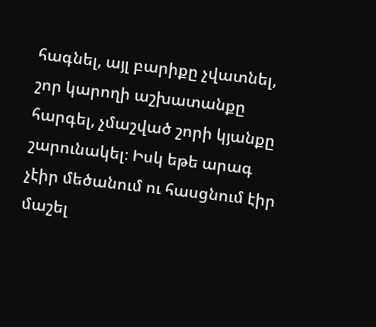հագնել, այլ բարիքը չվատնել, շոր կարողի աշխատանքը հարգել, չմաշված շորի կյանքը շարունակել։ Իսկ եթե արագ չէիր մեծանում ու հասցնում էիր մաշել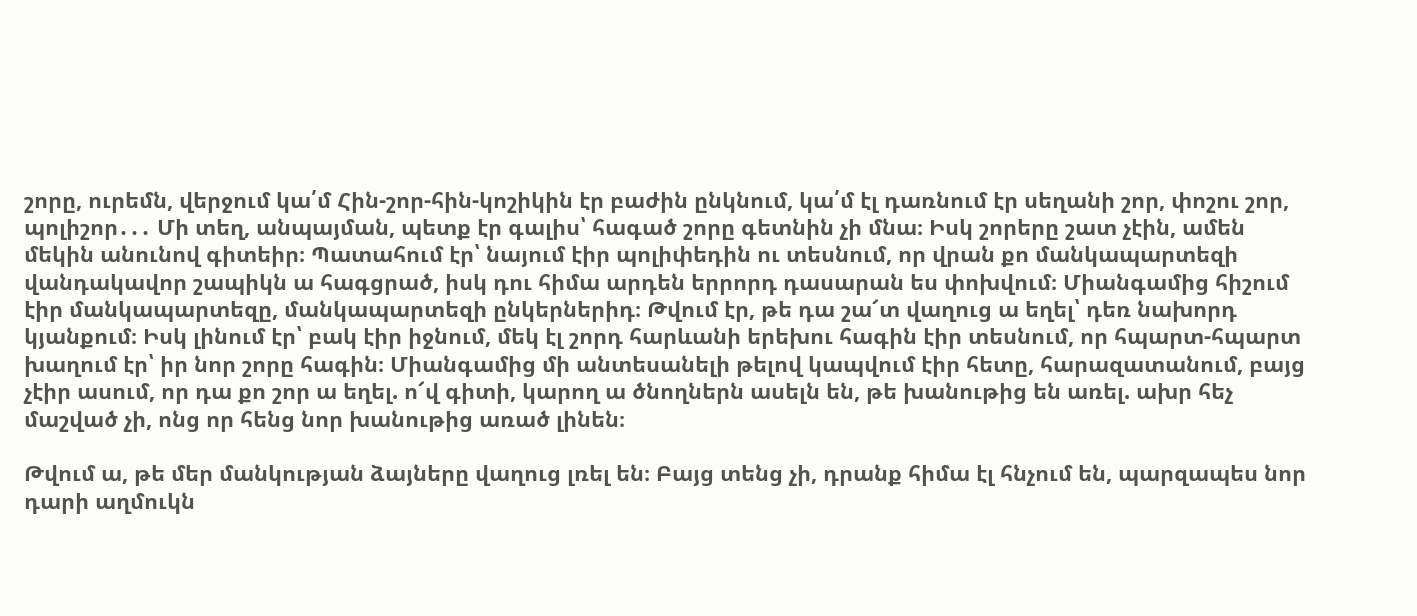շորը, ուրեմն, վերջում կա՛մ Հին-շոր-հին-կոշիկին էր բաժին ընկնում, կա՛մ էլ դառնում էր սեղանի շոր, փոշու շոր, պոլիշոր․․․ Մի տեղ, անպայման, պետք էր գալիս՝ հագած շորը գետնին չի մնա։ Իսկ շորերը շատ չէին, ամեն մեկին անունով գիտեիր։ Պատահում էր՝ նայում էիր պոլիփեդին ու տեսնում, որ վրան քո մանկապարտեզի վանդակավոր շապիկն ա հագցրած, իսկ դու հիմա արդեն երրորդ դասարան ես փոխվում։ Միանգամից հիշում էիր մանկապարտեզը, մանկապարտեզի ընկերներիդ։ Թվում էր, թե դա շա՜տ վաղուց ա եղել՝ դեռ նախորդ կյանքում։ Իսկ լինում էր՝ բակ էիր իջնում, մեկ էլ շորդ հարևանի երեխու հագին էիր տեսնում, որ հպարտ-հպարտ խաղում էր՝ իր նոր շորը հագին։ Միանգամից մի անտեսանելի թելով կապվում էիր հետը, հարազատանում, բայց չէիր ասում, որ դա քո շոր ա եղել. ո՜վ գիտի, կարող ա ծնողներն ասելն են, թե խանութից են առել. ախր հեչ մաշված չի, ոնց որ հենց նոր խանութից առած լինեն։

Թվում ա, թե մեր մանկության ձայները վաղուց լռել են։ Բայց տենց չի, դրանք հիմա էլ հնչում են, պարզապես նոր դարի աղմուկն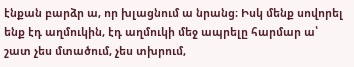էնքան բարձր ա, որ խլացնում ա նրանց։ Իսկ մենք սովորել ենք էդ աղմուկին, էդ աղմուկի մեջ ապրելը հարմար ա՝ շատ չես մտածում, չես տխրում,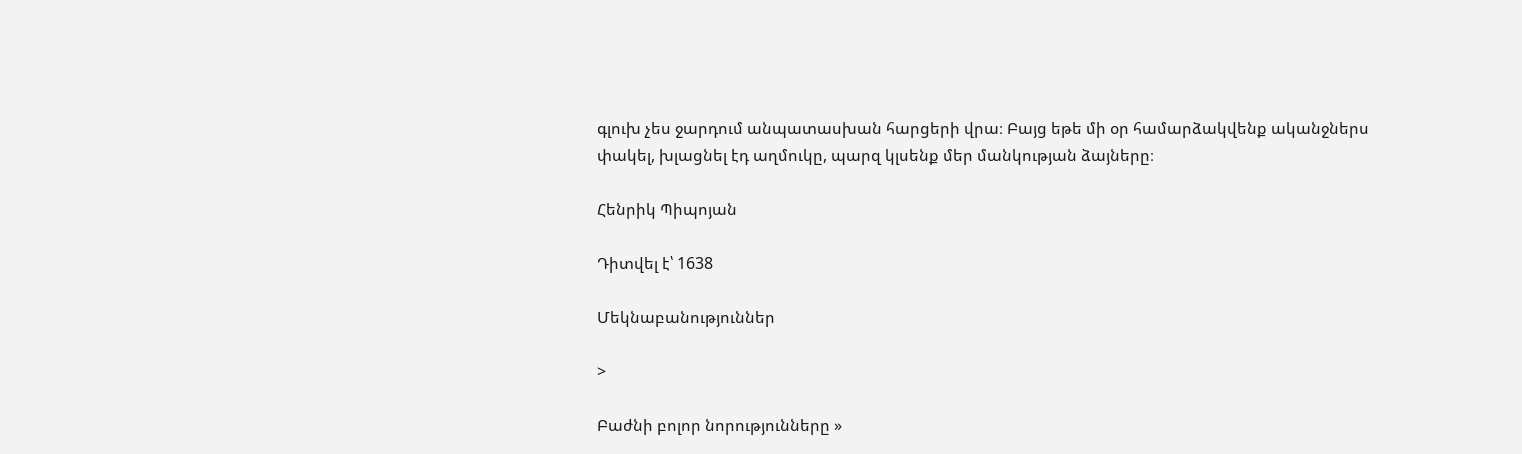գլուխ չես ջարդում անպատասխան հարցերի վրա։ Բայց եթե մի օր համարձակվենք ականջներս փակել, խլացնել էդ աղմուկը, պարզ կլսենք մեր մանկության ձայները։

Հենրիկ Պիպոյան

Դիտվել է՝ 1638

Մեկնաբանություններ

>

Բաժնի բոլոր նորությունները »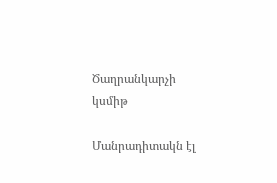Ծաղրանկարչի կսմիթ

Մանրադիտակն էլ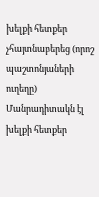խելքի հետքեր չհայտնաբերեց (որոշ պաշտոնյաների ուղեղը)
Մանրադիտակն էլ խելքի հետքեր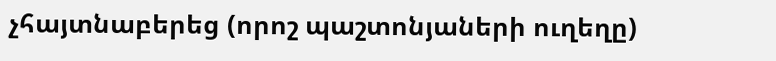չհայտնաբերեց (որոշ պաշտոնյաների ուղեղը)